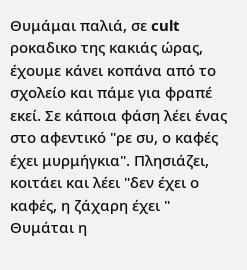Θυμάμαι παλιά, σε cult ροκαδικο της κακιάς ώρας, έχουμε κάνει κοπάνα από το σχολείο και πάμε για φραπέ εκεί. Σε κάποια φάση λέει ένας στο αφεντικό "ρε συ, ο καφές έχει μυρμήγκια". Πλησιάζει, κοιτάει και λέει "δεν έχει ο καφές, η ζάχαρη έχει "
Θυμάται η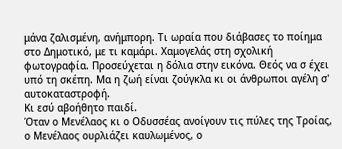μάνα ζαλισμένη, ανήμπορη. Τι ωραία που διάβασες το ποίημα στο Δημοτικό, με τι καμάρι. Χαμογελάς στη σχολική φωτογραφία. Προσεύχεται η δόλια στην εικόνα. Θεός να σ έχει υπό τη σκέπη. Μα η ζωή είναι ζούγκλα κι οι άνθρωποι αγέλη σ' αυτοκαταστροφή.
Κι εσύ αβοήθητο παιδί.
Όταν ο Μενέλαος κι ο Οδυσσέας ανοίγουν τις πύλες της Τροίας, ο Μενέλαος ουρλιάζει καυλωμένος, ο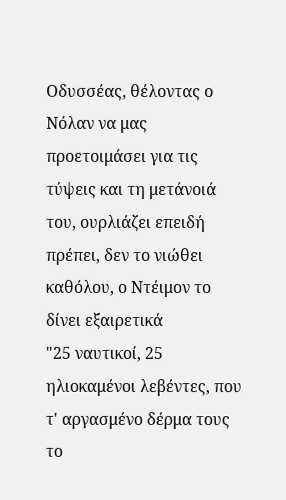Οδυσσέας, θέλοντας ο Νόλαν να μας προετοιμάσει για τις τύψεις και τη μετάνοιά του, ουρλιάζει επειδή πρέπει, δεν το νιώθει καθόλου, ο Ντέιμον το δίνει εξαιρετικά
"25 ναυτικοί, 25 ηλιοκαμένοι λεβέντες, που τ' αργασμένο δέρμα τους το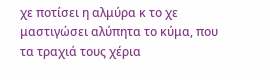χε ποτίσει η αλμύρα κ το χε μαστιγώσει αλύπητα το κύμα, που τα τραχιά τους χέρια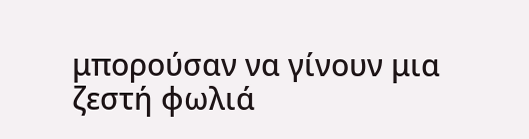μπορούσαν να γίνουν μια ζεστή φωλιά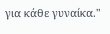για κάθε γυναίκα."